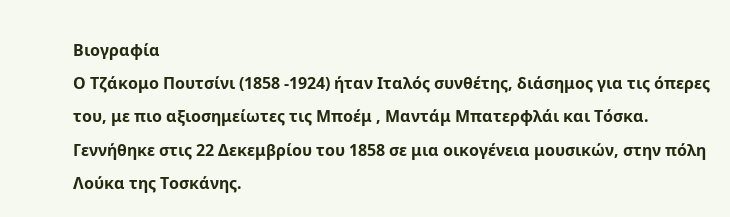Βιογραφία
Ο Τζάκομο Πουτσίνι (1858 -1924) ήταν Ιταλός συνθέτης, διάσημος για τις όπερες του, με πιο αξιοσημείωτες τις Μποέμ , Μαντάμ Μπατερφλάι και Τόσκα. Γεννήθηκε στις 22 Δεκεμβρίου του 1858 σε μια οικογένεια μουσικών, στην πόλη Λούκα της Τοσκάνης.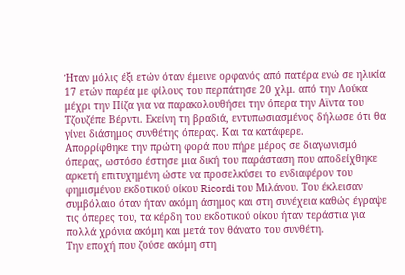Ήταν μόλις έξι ετών όταν έμεινε ορφανός από πατέρα ενώ σε ηλικία 17 ετών παρέα με φίλους του περπάτησε 20 χλμ. από την Λούκα μέχρι την Πίζα για να παρακολουθήσει την όπερα την Αϊντα του Τζουζέπε Βέρντι. Εκείνη τη βραδιά, εντυπωσιασμένος δήλωσε ότι θα γίνει διάσημος συνθέτης όπερας. Και τα κατάφερε.
Απορρίφθηκε την πρώτη φορά που πήρε μέρος σε διαγωνισμό όπερας, ωστόσο έστησε μια δική του παράσταση που αποδείχθηκε αρκετή επιτυχημένη ώστε να προσελκύσει το ενδιαφέρον του φημισμένου εκδοτικού οίκου Ricordi του Μιλάνου. Του έκλεισαν συμβόλαιο όταν ήταν ακόμη άσημος και στη συνέχεια καθώς έγραψε τις όπερες του, τα κέρδη του εκδοτικού οίκου ήταν τεράστια για πολλά χρόνια ακόμη και μετά τον θάνατο του συνθέτη.
Την εποχή που ζούσε ακόμη στη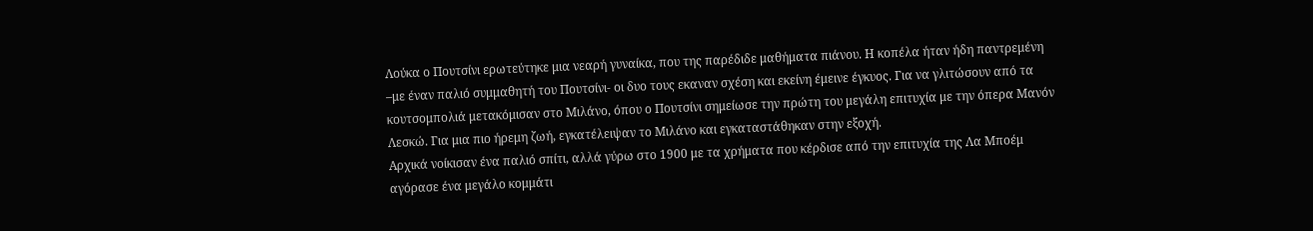Λούκα ο Πουτσίνι ερωτεύτηκε μια νεαρή γυναίκα, που της παρέδιδε μαθήματα πιάνου. Η κοπέλα ήταν ήδη παντρεμένη –με έναν παλιό συμμαθητή του Πουτσίνι- οι δυο τους εκαναν σχέση και εκείνη έμεινε έγκυος. Για να γλιτώσουν από τα κουτσομπολιά μετακόμισαν στο Μιλάνο, όπου ο Πουτσίνι σημείωσε την πρώτη του μεγάλη επιτυχία με την όπερα Μανόν Λεσκώ. Για μια πιο ήρεμη ζωή, εγκατέλειψαν το Μιλάνο και εγκαταστάθηκαν στην εξοχή.
Αρχικά νοίκισαν ένα παλιό σπίτι, αλλά γύρω στο 1900 με τα χρήματα που κέρδισε από την επιτυχία της Λα Μποέμ αγόρασε ένα μεγάλο κομμάτι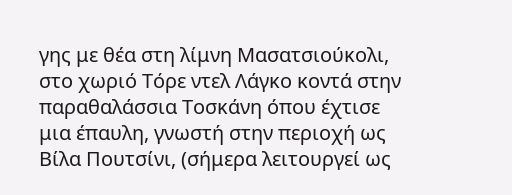γης με θέα στη λίμνη Μασατσιούκολι, στο χωριό Τόρε ντελ Λάγκο κοντά στην παραθαλάσσια Τοσκάνη όπου έχτισε μια έπαυλη, γνωστή στην περιοχή ως Βίλα Πουτσίνι, (σήμερα λειτουργεί ως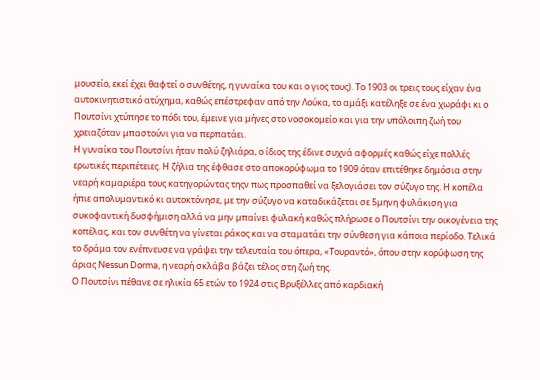μουσείο, εκεί έχει θαφτεί ο συνθέτης, η γυναίκα του και ο γιος τους). Το 1903 οι τρεις τους είχαν ένα αυτοκινητιστικό ατύχημα, καθώς επέστρεφαν από την Λούκα, το αμάξι κατέληξε σε ένα χωράφι κι ο Πουτσίνι χτύπησε το πόδι του, έμεινε για μήνες στο νοσοκομείο και για την υπόλοιπη ζωή του χρειαζόταν μπαστούνι για να περπατάει.
Η γυναίκα του Πουτσίνι ήταν πολύ ζηλιάρα, ο ίδιος της έδινε συχνά αφορμές καθώς είχε πολλές ερωτικές περιπέτειες. Η ζήλια της έφθασε στο αποκορύφωμα το 1909 όταν επιτέθηκε δημόσια στην νεαρή καμαριέρα τους κατηγορώντας τηςν πως προσπαθεί να ξελογιάσει τον σύζυγο της. Η κοπέλα ήπιε απολυμαντικό κι αυτοκτόνησε, με την σύζυγο να καταδικάζεται σε 5μηνη φυλάκιση για συκοφαντική δυσφήμιση αλλά να μην μπαίνει φυλακή καθώς πλήρωσε ο Πουτσίνι την οικογένεια της κοπέλας, και τον συνθέτη να γίνεται ράκος και να σταματάει την σύνθεση για κάποια περίοδο. Τελικά το δράμα τον ενέπνευσε να γράψει την τελευταία του όπερα, «Τουραντό», όπου στην κορύφωση της άριας Nessun Dorma, η νεαρή σκλάβα βάζει τέλος στη ζωή της.
Ο Πουτσίνι πέθανε σε ηλικία 65 ετών το 1924 στις Βρυξέλλες από καρδιακή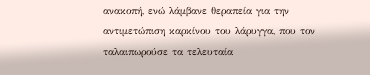ανακοπή, ενώ λάμβανε θεραπεία για την αντιμετώπιση καρκίνου του λάρυγγα, που τον ταλαιπωρούσε τα τελευταία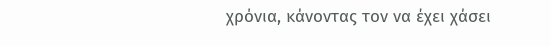χρόνια, κάνοντας τον να έχει χάσει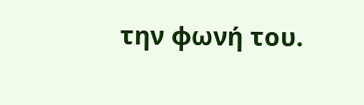την φωνή του.